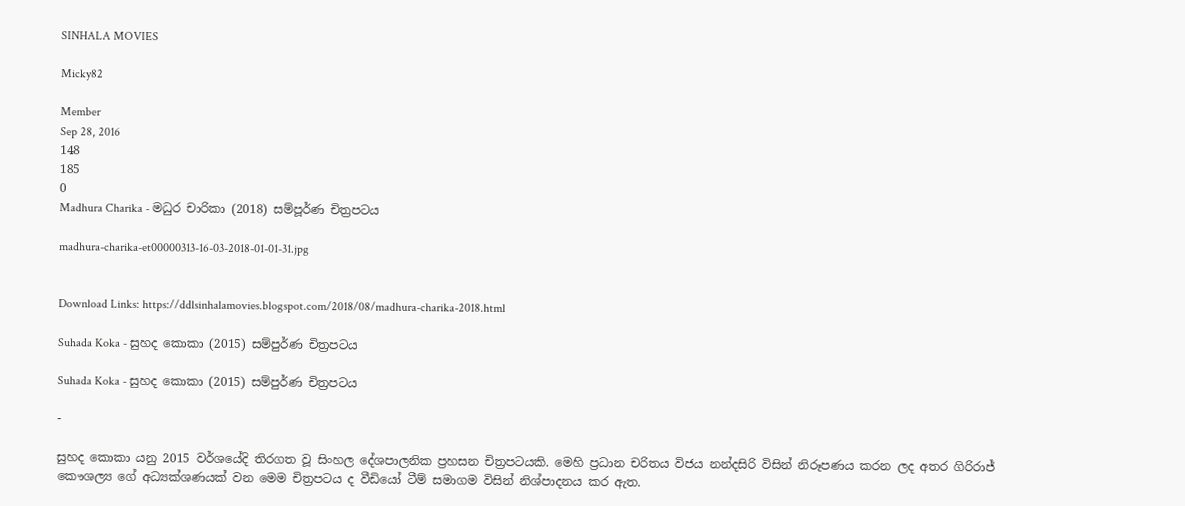SINHALA MOVIES

Micky82

Member
Sep 28, 2016
148
185
0
Madhura Charika - මධුර චාරිකා (2018) සම්පූර්ණ චිත්‍රපටය

madhura-charika-et00000313-16-03-2018-01-01-31.jpg


Download Links: https://ddlsinhalamovies.blogspot.com/2018/08/madhura-charika-2018.html

Suhada Koka - සුහද කොකා (2015) සම්පුර්ණ චිත්‍රපටය

Suhada Koka - සුහද කොකා (2015) සම්පුර්ණ චිත්‍රපටය

-

සුහද කොකා යනු 2015 වර්ශයේදි තිරගත වූ සිංහල දේශපාලනික ප්‍රහසන චිත්‍රපටයකි. මෙහි ප්‍රධාන චරිතය විජය නන්දසිරි විසින් නිරූපණය කරන ලද අතර ගිරිරාජ් කෞශල්‍ය ගේ අධ්‍යක්ශණයක් වන මෙම චිත්‍රපටය ද වීඩියෝ ටීම් සමාගම විසින් නිශ්පාදනය කර ඇත.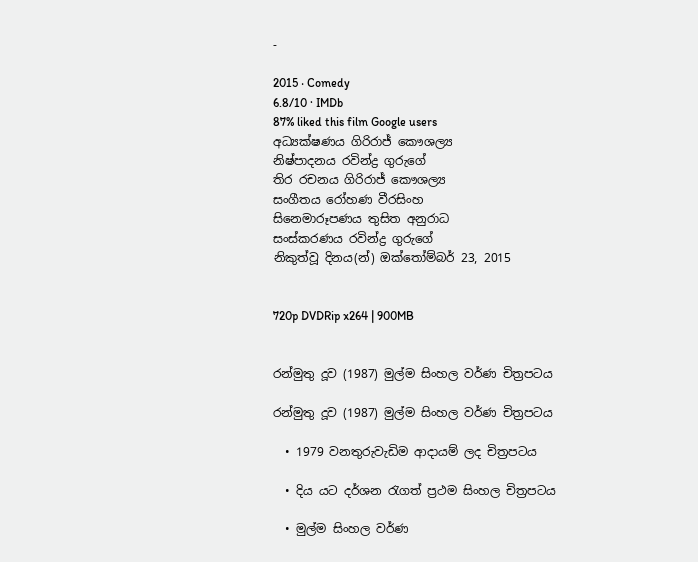-

2015 ‧ Comedy
6.8/10 · IMDb
87% liked this film Google users
අධ්‍යක්ෂණය ගිරිරාජ් කෞශල්‍ය
නිෂ්පාදනය රවින්ද්‍ර ගුරුගේ
තිර රචනය ගිරිරාජ් කෞශල්‍ය
සංගීතය රෝහණ වීරසිංහ
සිනෙමාරූපණය තුසිත අනුරාධ
සංස්කරණය රවින්ද්‍ර ගුරුගේ
නිකුත්වූ දිනය(න්) ඔක්තෝම්බර් 23, 2015


720p DVDRip x264 | 900MB


රන්මුතු දූව (1987) මුල්ම සිංහල වර්ණ චිත්‍රපටය

රන්මුතු දූව (1987) මුල්ම සිංහල වර්ණ චිත්‍රපටය

  • 1979 වනතුරුවැඩිම ආදායම් ලද චිත්‍රපටය

  • දිය යට දර්ශන රැගත් ප්‍රථම සිංහල චිත්‍රපටය

  • මුල්ම සිංහල වර්ණ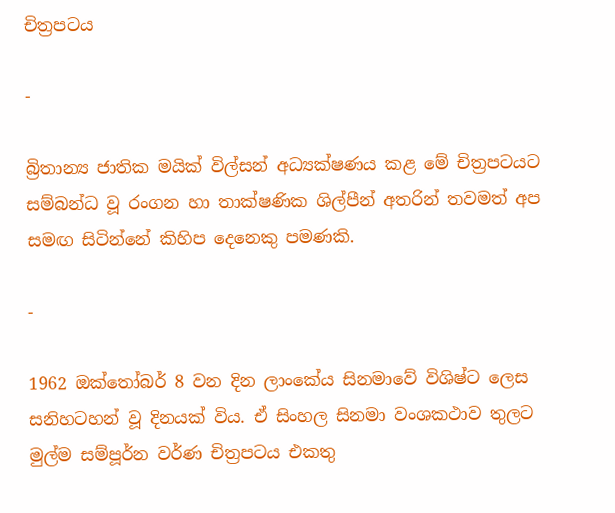චිත්‍රපටය

-

බ්‍රිතාන්‍ය ජාතික මයික් විල්සන් අධ්‍යක්ෂණය කළ මේ චිත්‍රපටයට සම්බන්ධ වූ රංගන හා තාක්ෂණික ශිල්පීන් අතරින් තවමත් අප සමඟ සිටින්නේ කිහිප දෙනෙකු පමණකි.

-

1962 ඔක්තෝබර් 8 වන දින ලාංකේය සිනමාවේ විශිෂ්ට ලෙස සනිහටහන් වූ දිනයක් විය. ඒ සිංහල සිනමා වංශකථාව තුලට මුල්ම සම්පූර්න වර්ණ චිත්‍රපටය එකතු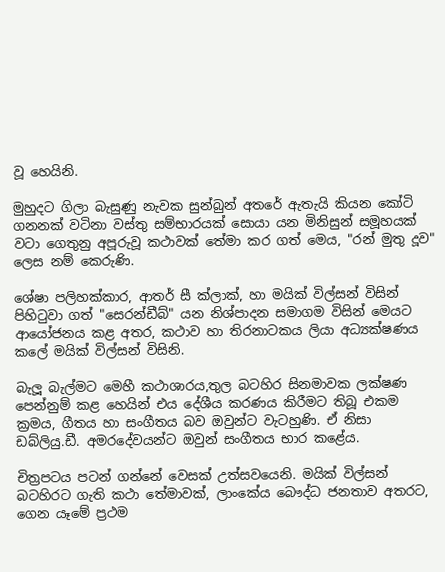වූ හෙයිනි.

මුහුදට ගිලා බැසුණු නැවක සුන්බුන් අතරේ ඇතැයි කියන කෝටි ගනනක් වටිනා වස්තු සම්භාරයක් සොයා යන මිනිසුන් සමූහයක් වටා ගෙතුනු අපූරුවූ කථාවක් තේමා කර ගත් මෙය, "රන් මුතු දූව" ලෙස නම් කෙරුණි.

ශේෂා පලිහක්කාර, ආතර් සී ක්ලාක්, හා මයික් විල්සන් විසින් පිහිටුවා ගත් "සෙරන්ඩීබ්" යන නිශ්පාදන සමාගම විසින් මෙයට ආයෝජනය කළ අතර, කථාව හා තිරනාටකය ලියා අධ්‍යක්ෂණය කලේ මයික් විල්සන් විසිනි.

බැලූ බැල්මට මෙහී කථාශාරය,තුල බටහිර සිනමාවක ලක්ෂණ පෙන්නුම් කළ හෙයින් එය දේශීය කරණය කිරීමට තිබූ එකම ක්‍රමය, ගීතය හා සංගීතය බව ඔවුන්ට වැටහුණි. ඒ නිසා ඩබ්ලියු.ඩී. අමරදේවයන්ට ඔවුන් සංගීතය භාර කළේය.

චිත්‍රපටය පටන් ගන්නේ වෙසක් උත්සවයෙනි. මයික් විල්සන් බටහිරට ගැති කථා තේමාවක්, ලාංකේය බෞද්ධ ජනතාව අතරට, ගෙන යෑමේ ප්‍රථම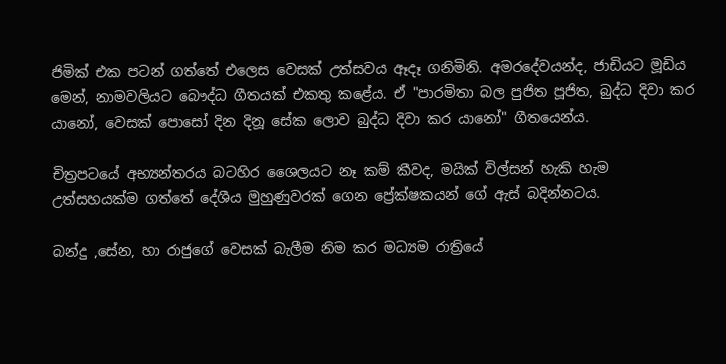ජිමික් එක පටන් ගත්තේ එලෙස වෙසක් උත්සවය ඈදෑ ගනිමිනි. අමරදේවයන්ද, ජාඩියට මූඩිය මෙන්, නාමවලියට බෞද්ධ ගීතයක් එකතු කළේය. ඒ "පාරමිතා බල පුජිත පූජිත, බුද්ධ දිවා කර යානෝ, වෙසක් පොසෝ දින දිනූ සේක ලොව බුද්ධ දිවා කර යානෝ" ගීතයෙන්ය.

චිත්‍රපටයේ අභ්‍යන්තරය බටහිර ශෛලයට නෑ කම් කීවද, මයික් විල්සන් හැකි හැම උත්සහයක්ම ගත්තේ දේශීය මුහුණුවරක් ගෙන ප්‍රේක්ෂකයන් ගේ ඇස් බදින්නටය.

බන්දු ,සේන, හා රාජුගේ වෙසක් බැලීම නිම කර මධ්‍යම රාත්‍රියේ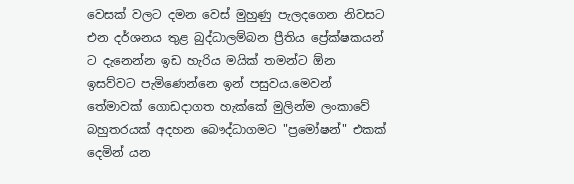වෙසක් වලට දමන වෙස් මුහුණු පැලදගෙන නිවසට එන දර්ශනය තුළ බුද්ධාලම්බන ප්‍රීතිය ප්‍රේක්ෂකයන් ට දැනෙන්න ඉඩ හැරිය මයික් තමන්ට ඕන ඉසව්වට පැමිණෙන්නෙ ඉන් පසුවය.මෙවන් තේමාවක් ගොඩදාගත හැක්කේ මුලින්ම ලංකාවේ බහුතරයක් අදහන බෞද්ධාගමට "ප්‍රමෝෂන්" එකක් දෙමින් යන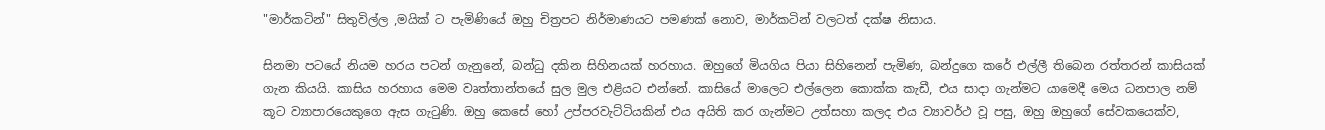"මාර්කටින්" සිතුවිල්ල ,මයික් ට පැමිණියේ ඔහු චිත්‍රපට නිර්මාණයට පමණක් නොව, මාර්කටින් වලටත් දක්ෂ නිසාය.

සිනමා පටයේ නියම හරය පටන් ගැනුනේ, බන්ධු දකින සිහිනයක් හරහාය. ඔහුගේ මියගිය පියා සිහිනෙන් පැමිණ, බන්දුගෙ කරේ එල්ලී තිබෙන රත්තරන් කාසියක් ගැන කියයි. කාසිය හරහාය මෙම වෘත්තාන්තයේ සුල මුල එළියට එන්නේ. කාසියේ මාලෙට එල්ලෙන කොක්ක කැඩී, එය සාදා ගැන්මට යාමෙදී මෙය ධනපාල නම් කූට ව්‍යාපාරයෙකුගෙ ඇස ගැටුණි. ඔහු කෙසේ හෝ උප්පරවැට්ටියකින් එය අයිති කර ගැන්මට උත්සහා කලද එය ව්‍යාවර්ථ වූ පසු, ඔහු ඔහුගේ සේවකයෙක්ව,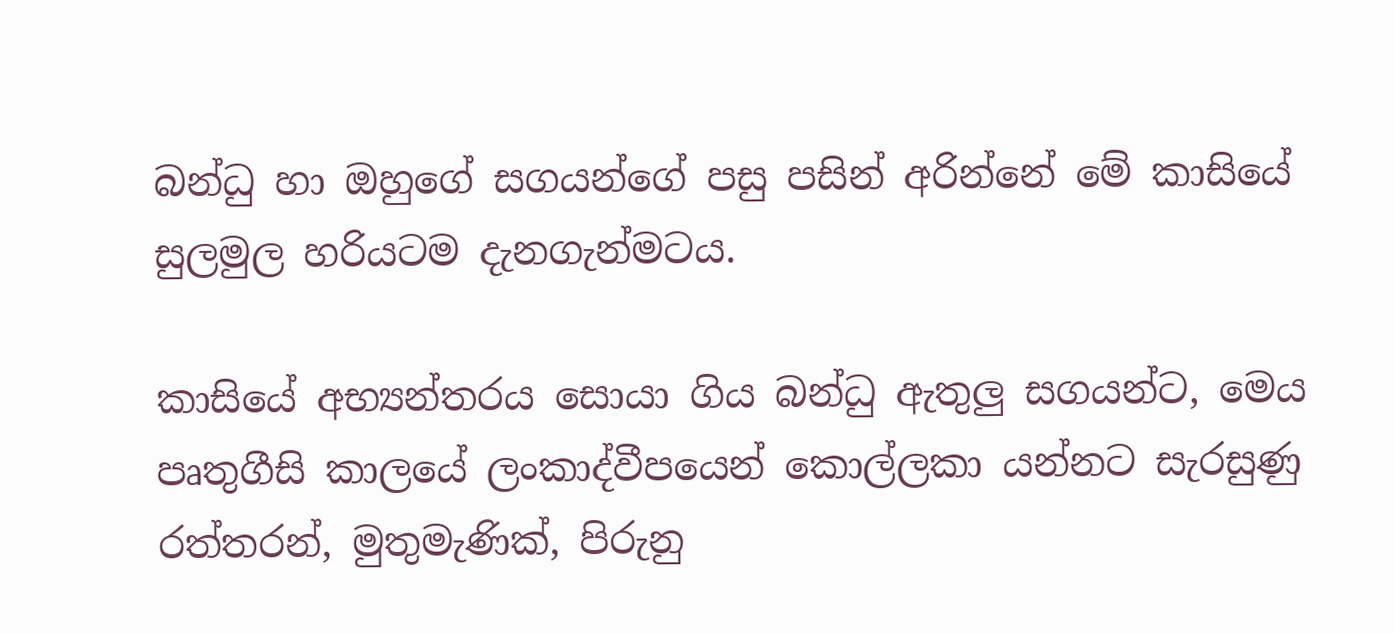බන්ධු හා ඔහුගේ සගයන්ගේ පසු පසින් අරින්නේ මේ කාසියේ සුලමුල හරියටම දැනගැන්මටය.

කාසියේ අභ්‍යන්තරය සොයා ගිය බන්ධු ඇතුලු සගයන්ට, මෙය පෘතුගීසි කාලයේ ලංකාද්වීපයෙන් කොල්ලකා යන්නට සැරසුණු රත්තරන්, මුතුමැණික්, පිරුනු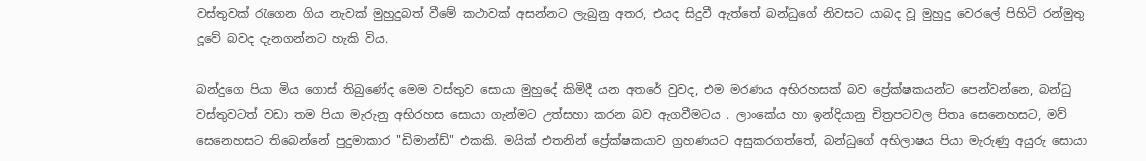වස්තුවක් රැගෙන ගිය නැවක් මුහුදුබත් වීමේ කථාවක් අසන්නට ලැබුනු අතර, එයද සිදුවී ඇත්තේ බන්ධුගේ නිවසට යාබද වූ මුහුදු වෙරලේ පිහිටි රන්මුතු දූවේ බවද දැනගන්නට හැකි විය.

බන්දුගෙ පියා මිය ගොස් තිබුණේද මෙම වස්තුව සොයා මුහුදේ කිමිදී යන අතරේ වුවද, එම මරණය අභිරහසක් බව ප්‍රේක්ෂකයන්ට පෙන්වන්නෙ, බන්ධු වස්තුවටත් වඩා තම පියා මැරුනු අභිරහස සොයා ගැන්මට උත්සහා කරන බව ඇගවීමටය . ලාංකේය හා ඉන්දියානු චිත්‍රපටවල පිතෘ සෙනෙහසට, මව් සෙනෙහසට තිබෙන්නේ පුදුමාකාර "ඩිමාන්ඩ්" එකකි. මයික් එතනින් ප්‍රේක්ෂකයාව ග්‍රහණයට අසුකරගත්තේ, බන්ධුගේ අභිලාෂය පියා මැරුණු අයුරු සොයා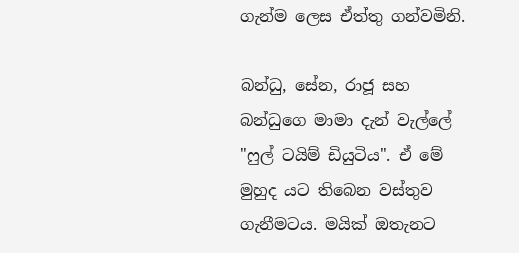ගැන්ම ලෙස ඒත්තු ගන්වමිනි.

බන්ධු, සේන, රාජූ සහ බන්ධුගෙ මාමා දැන් වැල්ලේ "ෆුල් ටයිම් ඩියුටිය". ඒ මේ මුහුද යට තිබෙන වස්තුව ගැනීමටය. මයික් ඔතැනට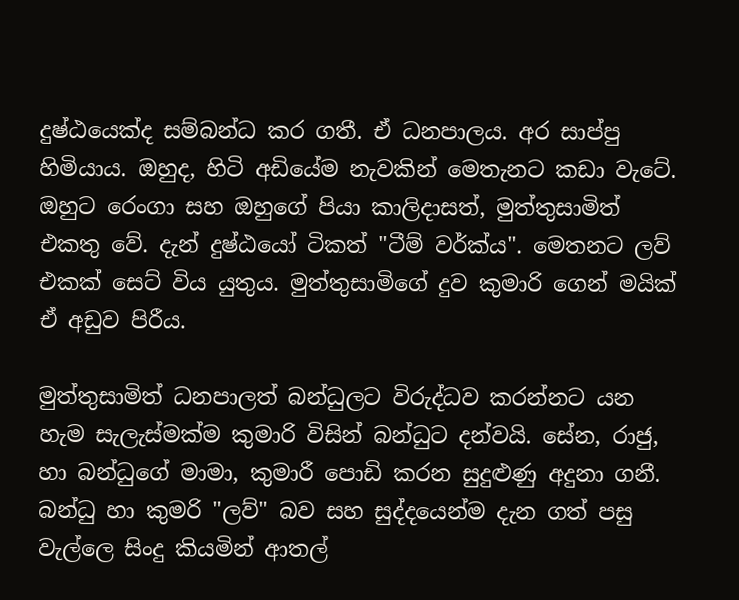දුෂ්ඨයෙක්ද සම්බන්ධ කර ගතී. ඒ ධනපාලය. අර සාප්පු හිමියාය. ඔහුද, හිටි අඩියේම නැවකින් මෙතැනට කඩා වැටේ. ඔහුට රෙංගා සහ ඔහුගේ පියා කාලිදාසත්, මුත්තුසාමිත් එකතු වේ. දැන් දුෂ්ඨයෝ ටිකත් "ටීම් වර්ක්ය". මෙතනට ලව් එකක් සෙට් විය යුතුය. මුත්තුසාමිගේ දුව කුමාරි ගෙන් මයික් ඒ අඩුව පිරීය.

මුත්තුසාමිත් ධනපාලත් බන්ධුලට විරුද්ධව කරන්නට යන හැම සැලැස්මක්ම කුමාරි විසින් බන්ධුට දන්වයි. සේන, රාජු, හා බන්ධුගේ මාමා, කුමාරී පොඩි කරන සුදුළුණු අදුනා ගනී. බන්ධු හා කුමරි "ලව්" බව සහ සුද්දයෙන්ම දැන ගත් පසු වැල්ලෙ සිංදු කියමින් ආතල්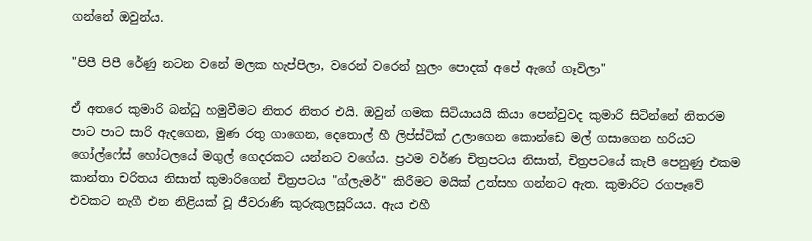ගන්නේ ඔවුන්ය.

"පිපී පිපී රේණු නටන වනේ මලක හැප්පිලා, වරෙන් වරෙන් හුලං පොදක් අපේ ඇගේ ගෑවිලා"

ඒ අතරෙ කුමාරි බන්ධු හමුවීමට නිතර නිතර එයි. ඔවුන් ගමක සිටියායයි කියා පෙන්වුවද කුමාරි සිටින්නේ නිතරම පාට පාට සාරි ඇදගෙන, මුණ රතු ගාගෙන, දෙතොල් හී ලිප්ස්ටික් උලාගෙන කොන්ඩෙ මල් ගසාගෙන හරියට ගෝල්ෆේස් හෝටලයේ මගුල් ගෙදරකට යන්නට වගේය. ප්‍රථම වර්ණ චිත්‍රපටය නිසාත්, චිත්‍රපටයේ කැපී පෙනුණු එකම කාන්තා චරිතය නිසාත් කුමාරිගෙන් චිත්‍රපටය "ග්ලැමර්" කිරීමට මයික් උත්සහ ගන්නට ඇත. කුමාරිට රගපෑවේ එවකට නැගී එන නිළියක් වූ ජීවරාණි කුරුකුලසූරියය. ඇය එහී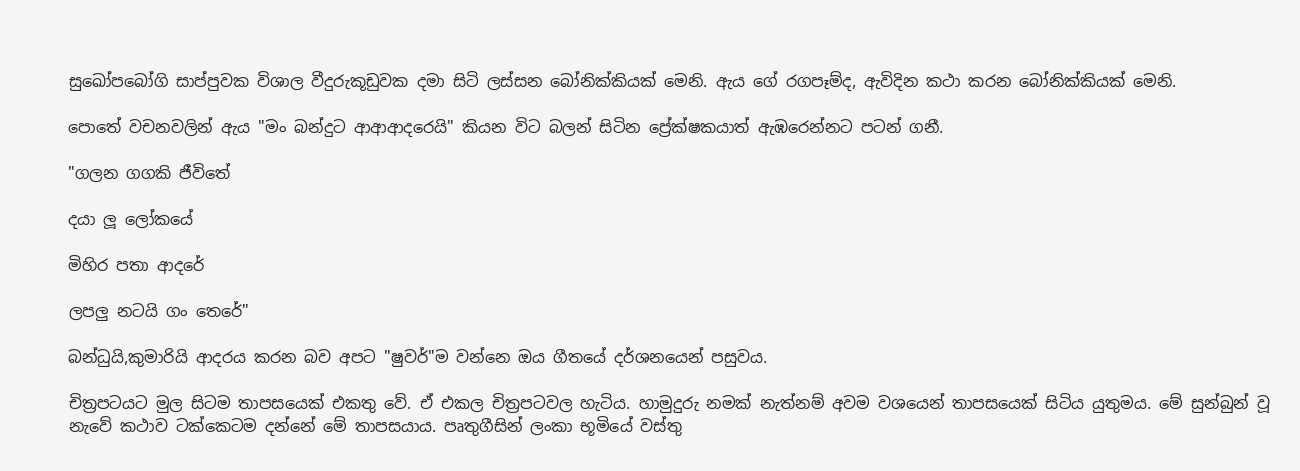සුඛෝපබෝගි සාප්පුවක විශාල වීදුරුකූඩුවක දමා සිටි ලස්සන බෝනික්කියක් මෙනි. ඇය ගේ රගපෑම්ද, ඇවිදින කථා කරන බෝනික්කියක් මෙනි.

පොතේ වචනවලින් ඇය "මං බන්දුට ආආආදරෙයි" කියන විට බලන් සිටින ප්‍රේක්ෂකයාත් ඇඹරෙන්නට පටන් ගනී.

"ගලන ගගකි ජීවිතේ

දයා ලූ ලෝකයේ

මිහිර පතා ආදරේ

ලපලු නටයි ගං තෙරේ"

බන්ධුයි,කුමාරියි ආදරය කරන බව අපට "ෂුවර්"ම වන්නෙ ඔය ගීතයේ දර්ශනයෙන් පසුවය.

චිත්‍රපටයට මුල සිටම තාපසයෙක් එකතු වේ. ඒ එකල චිත්‍රපටවල හැටිය. හාමුදුරු නමක් නැත්නම් අවම වශයෙන් තාපසයෙක් සිටිය යුතුමය. මේ සුන්බුන් වූ නැවේ කථාව ටක්කෙටම දන්නේ මේ තාපසයාය. පෘතුගීසින් ලංකා භූමියේ වස්තු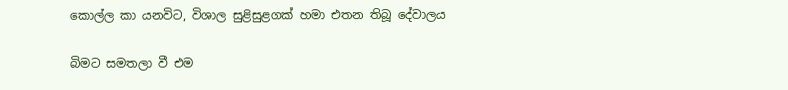කොල්ල කා යනවිට, විශාල සුළිසුළගක් හමා එතන තිබූ දේවාලය

බිමට සමතලා වී එම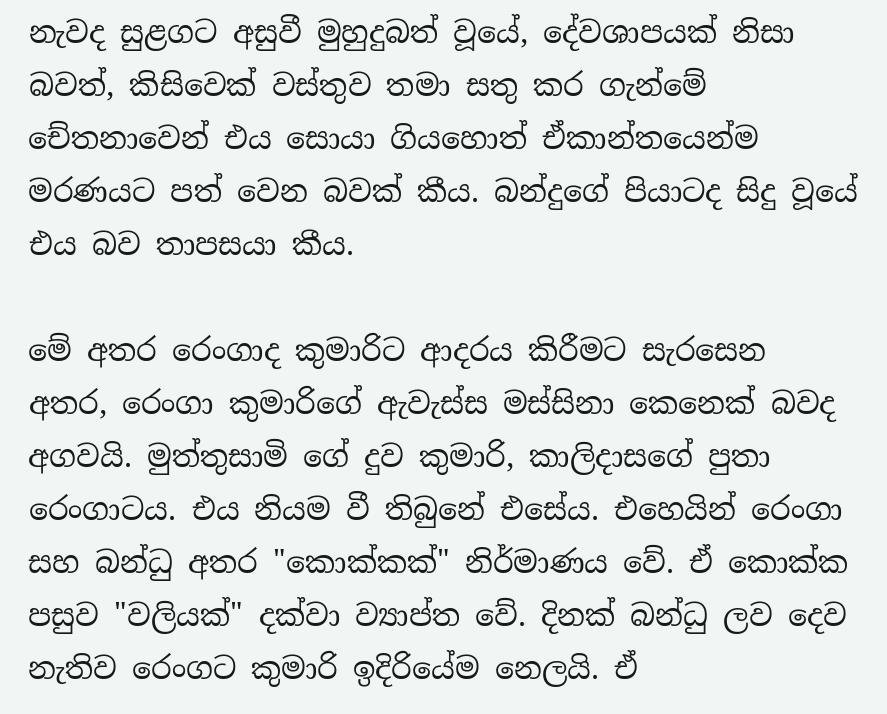නැවද සුළගට අසුවී මුහුදුබත් වූයේ, දේවශාපයක් නිසා බවත්, කිසිවෙක් වස්තුව තමා සතු කර ගැන්මේ චේතනාවෙන් එය සොයා ගියහොත් ඒකාන්තයෙන්ම මරණයට පත් වෙන බවක් කීය. බන්දුගේ පියාටද සිදු වූයේ එය බව තාපසයා කීය.

මේ අතර රෙංගාද කුමාරිට ආදරය කිරීමට සැරසෙන අතර, රෙංගා කුමාරිගේ ඇවැස්ස මස්සිනා කෙනෙක් බවද අගවයි. මුත්තුසාමි ගේ දුව කුමාරි, කාලිදාසගේ පුතා රෙංගාටය. එය නියම වී තිබුනේ එසේය. එහෙයින් රෙංගා සහ බන්ධු අතර "කොක්කක්" නිර්මාණය වේ. ඒ කොක්ක පසුව "වලියක්" දක්වා ව්‍යාප්ත වේ. දිනක් බන්ධු ලව දෙව නැතිව රෙංගට කුමාරි ඉදිරියේම නෙලයි. ඒ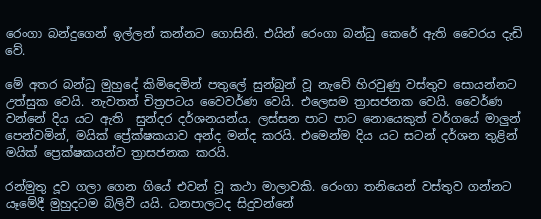රෙංගා බන්දුගෙන් ඉල්ලන් කන්නට ගොසිනි. එයින් රෙංගා බන්ධු කෙරේ ඇති වෛරය දැඩි වේ.

මේ අතර බන්ධු මුහුදේ කිමිදෙමින් පතුලේ සුන්බුන් වූ නැවේ හිරවුණු වස්තුව සොයන්නට උත්සුක වෙයි. නැවතත් චිත්‍රපටය වෛවර්ණ වෙයි. එලෙසම ත්‍රාසජනක වෙයි. වෛර්ණ වන්නේ දිය යට ඇති  සුන්දර දර්ශනයන්ය. ලස්සන පාට පාට නොයෙකුත් වර්ගයේ මාලුන් පෙන්වමින්, මයික් ප්‍රේක්ෂකයාව අන්ද මන්ද කරයි. එමෙන්ම දිය යට සටන් දර්ශන තුළින් මයික් ප්‍රෙක්ෂකයන්ව ත්‍රාසජනක කරයි.

රන්මුතු දූව ගලා ගෙන ගියේ එවන් වූ කථා මාලාවකි. රෙංගා තනියෙන් වස්තුව ගන්නට යෑමේදී මුහුදටම බිලිවී යයි. ධනපාලටද සිදුවන්නේ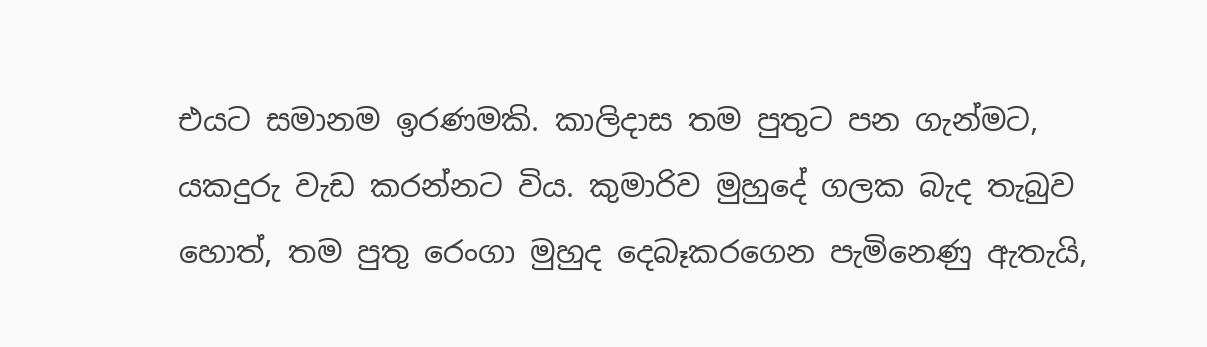එයට සමානම ඉරණමකි. කාලිදාස තම පුතුට පන ගැන්මට, යකදුරු වැඩ කරන්නට විය. කුමාරිව මුහුදේ ගලක බැද තැබුව හොත්, තම පුතු රෙංගා මුහුද දෙබෑකරගෙන පැමිනෙණු ඇතැයි,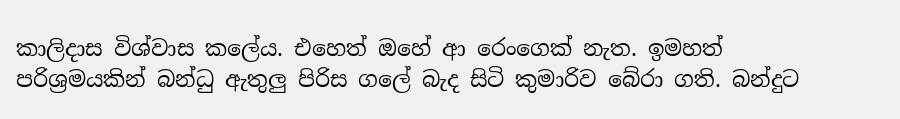කාලිදාස විශ්වාස කලේය. එහෙත් ඔහේ ආ රෙංගෙක් නැත. ඉමහත් පරිශ්‍රමයකින් බන්ධු ඇතුලු පිරිස ගලේ බැද සිටි කුමාරිව බේරා ගති. බන්දුට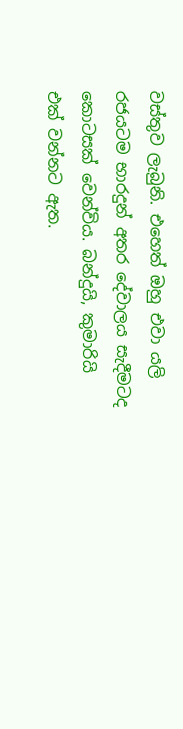වස්තුව ලැබුනි. එහෙත් ඔහු එවා යලි රජයටම භාරදුන් අතර දේවාලය සැදීමටද කොටසක් වෙන්විය. බන්දුයි, කුමාරියි එක් වන්නට ඇත.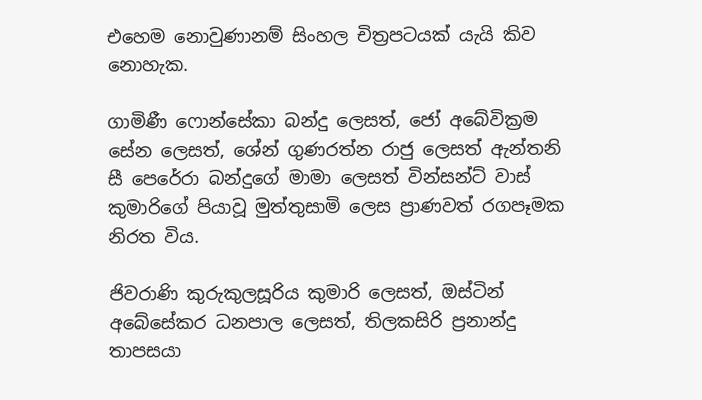එහෙම නොවුණානම් සිංහල චිත්‍රපටයක් යැයි කිව නොහැක.

ගාමිණී ෆොන්සේකා බන්දු ලෙසත්, ජෝ අබේවික්‍රම සේන ලෙසත්, ශේන් ගුණරත්න රාජු ලෙසත් ඇන්තනි සී පෙරේරා බන්දුගේ මාමා ලෙසත් වින්සන්ට් වාස් කුමාරිගේ පියාවූ මුත්තුසාමි ලෙස ප්‍රාණවත් රගපෑමක නිරත විය.

ජිවරාණි කුරුකුලසූරිය කුමාරි ලෙසත්, ඔස්ටින් අබේසේකර ධනපාල ලෙසත්, තිලකසිරි ප්‍රනාන්දු තාපසයා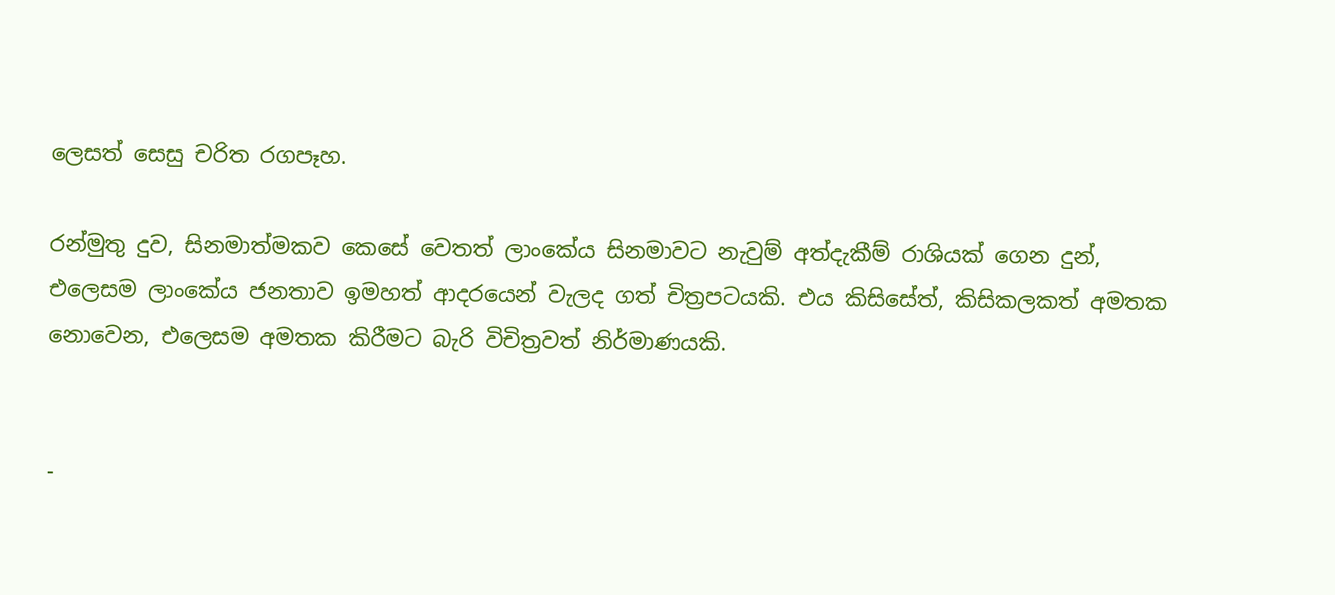ලෙසත් සෙසු චරිත රගපෑහ.

රන්මුතු දුව, සිනමාත්මකව කෙසේ වෙතත් ලාංකේය සිනමාවට නැවුම් අත්දැකීම් රාශියක් ගෙන දුන්, එලෙසම ලාංකේය ජනතාව ඉමහත් ආදරයෙන් වැලද ගත් චිත්‍රපටයකි. එය කිසිසේත්, කිසිකලකත් අමතක නොවෙන, එලෙසම අමතක කිරීමට බැරි විචිත්‍රවත් නිර්මාණයකි.


-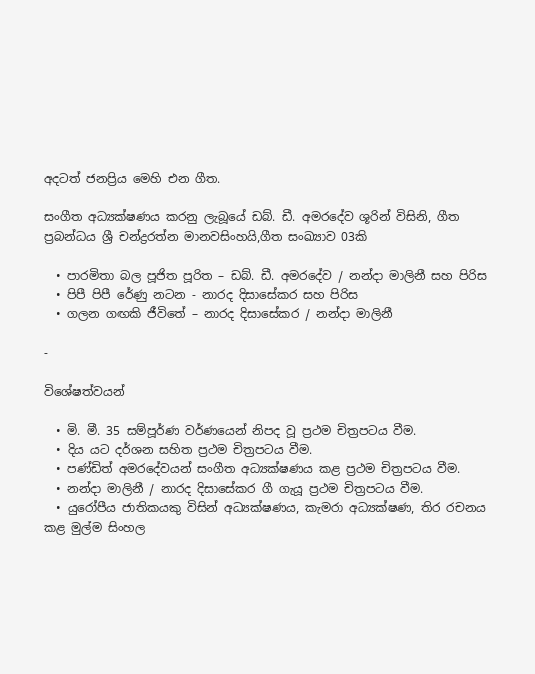අදටත් ජනප්‍රිය මෙහි එන ගීත.

සංගීත අධ්‍යක්ෂණය කරනු ලැබූයේ ඩබ්. ඩී. අමරදේව ශූරින් විසිනි, ගීත ප්‍රබන්ධය ශ්‍රී චන්ද්‍රරත්න මානවසිංහයි,ගීත සංඛ්‍යාව 03කි

  • පාරමිතා බල පූජිත පූරිත – ඩබ්. ඩී. අමරදේව / නන්දා මාලිනී සහ පිරිස
  • පිපී පිපී රේණු නටන - නාරද දිසාසේකර සහ පිරිස
  • ගලන ගඟකි ජීවිතේ – නාරද දිසාසේකර / නන්දා මාලිනී

-

විශේෂත්වයන්

  • මි. මී. 35 සම්පූර්ණ වර්ණයෙන් නිපද වූ ප්‍රථම චිත්‍රපටය වීම.
  • දිය යට දර්ශන සහිත ප්‍රථම චිත්‍රපටය වීම.
  • පණ්ඩිත් අමරදේවයන් සංගීත අධ්‍යක්ෂණය කළ ප්‍රථම චිත්‍රපටය වීම.
  • නන්දා මාලිනී / නාරද දිසාසේකර ගී ගැයූ ප්‍රථම චිත්‍රපටය වීම.
  • යුරෝපීය ජාතිකයකු විසින් අධ්‍යක්ෂණය, කැමරා අධ්‍යක්ෂණ, තිර රචනය කළ මුල්ම සිංහල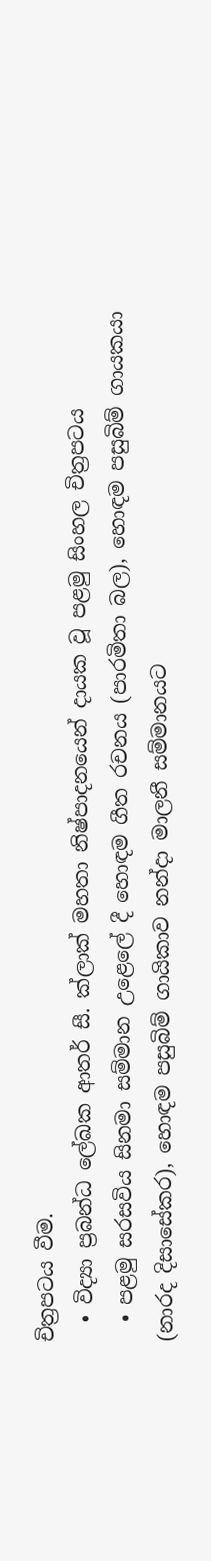චිත්‍රපටය වීම.
  • විද්‍යා ප්‍රබන්ධ ලේඛක ආතර් සී. ක්ලාක් මහතා නිෂ්පාදනයෙන් දායක වූ පළමු සිංහල චිත්‍රපටය
  • පළමු සරසවිය සිනමා සම්මාන උළෙලේ දී හොඳම ගීත රචනය (පාරමිතා බල), හොඳම පසුබිම් ගායකයා (නාරද දිසාසේකර), හොඳම පසුබිම් ගායිකාව නන්දා මාලනී සම්මානයට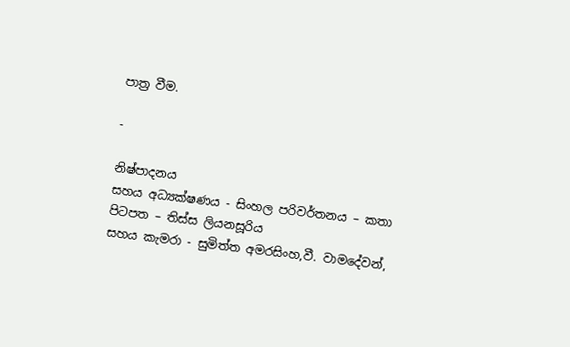පාත්‍ර වීම.

-

නිෂ්පාදනය
සහය අධ්‍යක්ෂණය - සිංහල පරිවර්තනය – කතා පිටපත – තිස්ස ලියනසූරිය
සහය කැමරා - සුමිත්ත අමරසිංහ,වී. වාමදේවන්,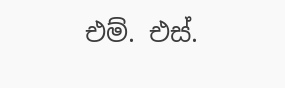එම්. එස්.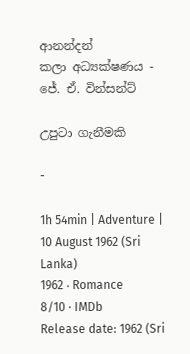ආනන්දන්
කලා අධ්‍යක්ෂණය - ජේ. ඒ. වින්සන්ට්

උපුටා ගැනීමකි

-

1h 54min | Adventure | 10 August 1962 (Sri Lanka)
1962 ‧ Romance
8/10 · IMDb
Release date: 1962 (Sri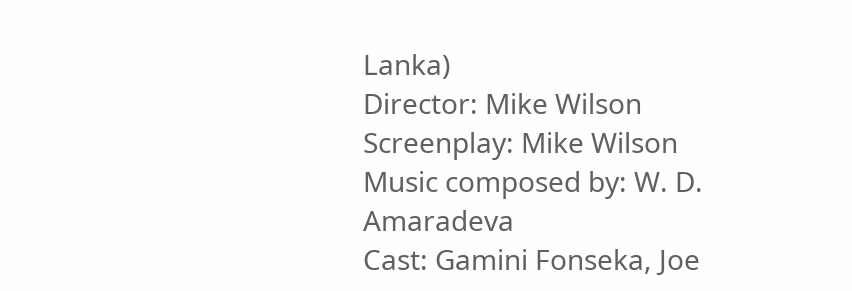Lanka)
Director: Mike Wilson
Screenplay: Mike Wilson
Music composed by: W. D. Amaradeva
Cast: Gamini Fonseka, Joe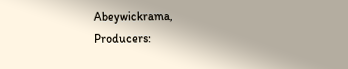Abeywickrama,
Producers: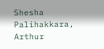Shesha Palihakkara, Arthur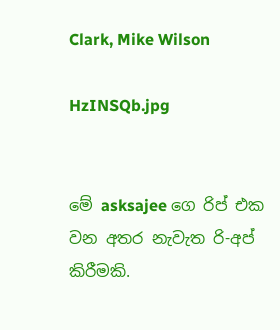Clark, Mike Wilson

HzINSQb.jpg


මේ asksajee ගෙ රිප් එක වන අතර නැවැත රි-අප් කිරීමකි.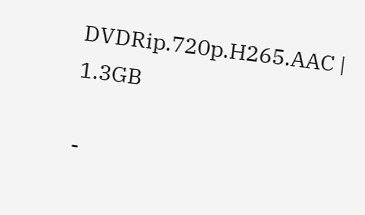DVDRip.720p.H265.AAC | 1.3GB

-